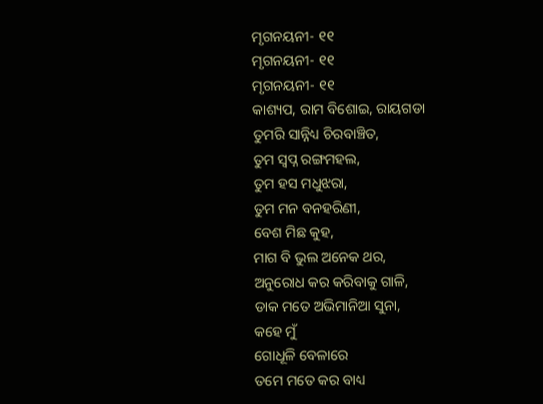ମୃଗନୟନୀ- ୧୧
ମୃଗନୟନୀ- ୧୧
ମୃଗନୟନୀ- ୧୧
କାଶ୍ୟପ, ରାମ ବିଶୋଇ, ରାୟଗଡା
ତୁମରି ସାନ୍ନିଧ୍ୟ ଚିରବାଞ୍ଚିତ,
ତୁମ ସ୍ବପ୍ନ ରଙ୍ଗମହଲ,
ତୁମ ହସ ମଧୁଝରା,
ତୁମ ମନ ବନହରିଣୀ,
ବେଶ ମିଛ କୁହ,
ମାଗ ବି ଭୁଲ ଅନେକ ଥର,
ଅନୁରୋଧ କର କରିବାକୁ ଗାଳି,
ଡାକ ମତେ ଅଭିମାନିଆ ସୁନା,
କହେ ମୁଁ
ଗୋଧୂଳି ବେଳାରେ
ତମେ ମତେ କର ବାଧ୍ୟ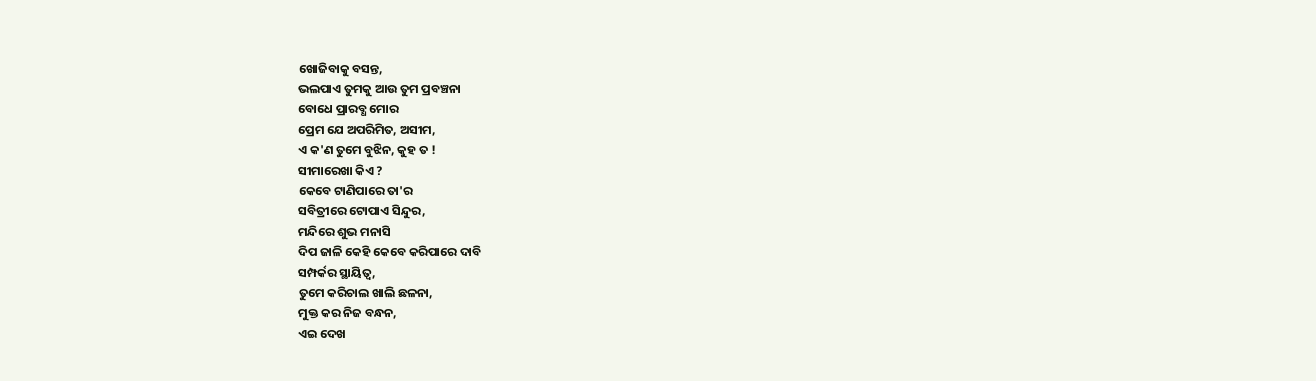ଖୋଜିବାକୁ ବସନ୍ତ,
ଭଲପାଏ ତୁମକୁ ଆଉ ତୁମ ପ୍ରବଞ୍ଚନା
ବୋଧେ ପ୍ରାରବ୍ଧ ମୋର
ପ୍ରେମ ଯେ ଅପରିମିତ, ଅସୀମ,
ଏ କ'ଣ ତୁମେ ବୁଝିନ, କୁହ ତ !
ସୀମାରେଖା କିଏ ?
କେବେ ଟାଣିପାରେ ତା'ର
ସବିତ୍ରୀରେ ଟୋପାଏ ସିନ୍ଦୁର,
ମନ୍ଦିରେ ଶୁଭ ମନାସି
ଦିପ ଜାଳି କେହି କେବେ କରିପାରେ ଦାବି
ସମ୍ପର୍କର ସ୍ଥାୟିତ୍ୱ,
ତୁମେ କରିଚାଲ ଖାଲି ଛଳନା,
ମୁକ୍ତ କର ନିଜ ବନ୍ଧନ,
ଏଇ ଦେଖ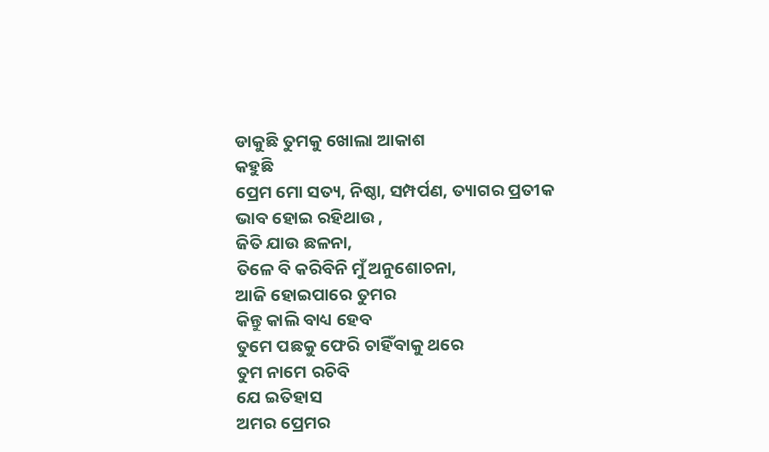ଡାକୁଛି ତୁମକୁ ଖୋଲା ଆକାଶ
କହୁଛି
ପ୍ରେମ ମୋ ସତ୍ୟ, ନିଷ୍ଠା, ସମ୍ପର୍ପଣ, ତ୍ୟାଗର ପ୍ରତୀକ
ଭାବ ହୋଇ ରହିଥାଉ ,
ଜିତି ଯାଉ ଛଳନା,
ତିଳେ ବି କରିବିନି ମୁଁ ଅନୁଶୋଚନା,
ଆଜି ହୋଇପାରେ ତୁମର
କିନ୍ତୁ କାଲି ବାଧ୍ୟ ହେବ
ତୁମେ ପଛକୁ ଫେରି ଚାହିଁବାକୁ ଥରେ
ତୁମ ନାମେ ରଚିବି
ଯେ ଇତିହାସ
ଅମର ପ୍ରେମର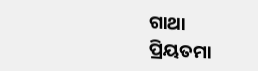ଗାଥା
ପ୍ରିୟତମା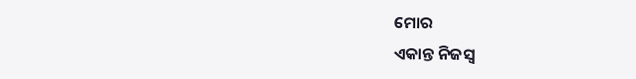ମୋର
ଏକାନ୍ତ ନିଜସ୍ୱ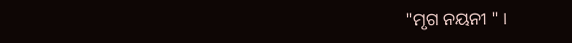"ମୃଗ ନୟନୀ " ।